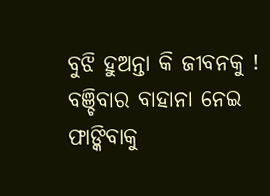ବୁଝି ହୁଅନ୍ତା କି ଜୀବନକୁ !
ବଞ୍ଚିବାର ବାହାନା ନେଇ
ଫାଙ୍କିବାକୁ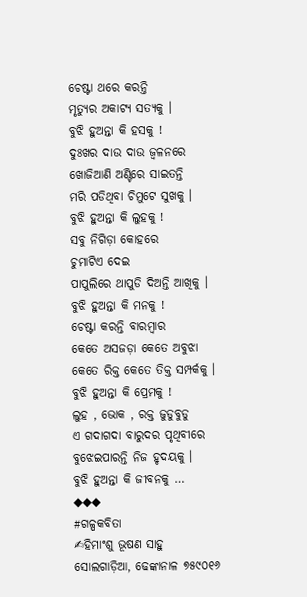ଚେଷ୍ଟା ଥରେ କରନ୍ତି
ମୃତ୍ୟୁର ଅକାଟ୍ୟ ସତ୍ୟକୁ ।
ବୁଝି ହୁଅନ୍ତା କି ହସକୁ !
ଦୁଃଖର ଦାଉ ଦାଉ ଜ୍ବଳନରେ
ଖୋଜିଆଣି ଅଣ୍ଟିରେ ସାଇତନ୍ତି
ମରି ପଡିଥିବା ଚିମୁଟେ ସୁଖକୁ ।
ବୁଝି ହୁଅନ୍ତା କି ଲୁହକୁ !
ସବୁ ନିଗିଡ଼ା କୋହରେ
ଚୁମାଟିଏ ଦେଇ
ପାପୁଲିରେ ଥାପୁଡି ଦିଅନ୍ତି ଆଖିକୁ ।
ବୁଝି ହୁଅନ୍ତା କି ମନକୁ !
ଚେଷ୍ଟା କରନ୍ତି ବାରମ୍ବାର
କେତେ ଅସଜଡ଼ା କେତେ ଅବୁଝା
କେତେ ରିକ୍ତ କେତେ ତିକ୍ତ ସମ୍ପର୍କକୁ ।
ବୁଝି ହୁଅନ୍ତା କି ପ୍ରେମକୁ !
ଲୁହ , ଭୋକ , ରକ୍ତ ଜୁଡୁବୁଡୁ
ଏ ଗଦାଗଦା ବାରୁଦର ପୃଥିବୀରେ
ବୁଝେଇପାରନ୍ତି ନିଜ ହୃଦୟକୁ ।
ବୁଝି ହୁଅନ୍ତା କି ଜୀବନକୁ …
◆◆◆
#ଗଳ୍ପକବିତା
✍ହିମାଂଶୁ ଭୂଷଣ ସାହୁ
ସୋଲଗାଡ଼ିଆ, ଢେଙ୍କାନାଳ ୭୫୯୦୧୬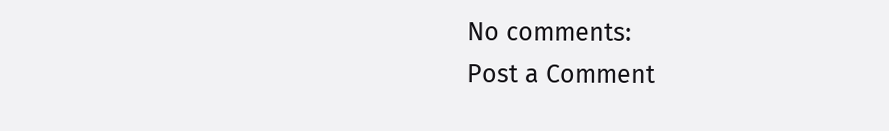No comments:
Post a Comment